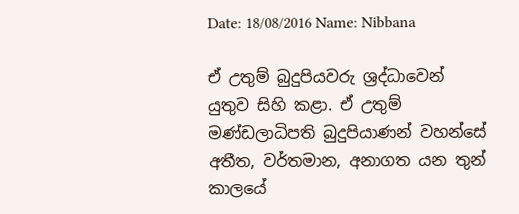Date: 18/08/2016 Name: Nibbana

ඒ උතුම් බුදුපියවරු ශ්‍රද්ධාවෙන් යුතුව සිහි කළා. ඒ උතුම් මණ්ඩලාධිපති බුදුපියාණන් වහන්සේ අතීත, වර්තමාන, අනාගත යන තුන් කාලයේ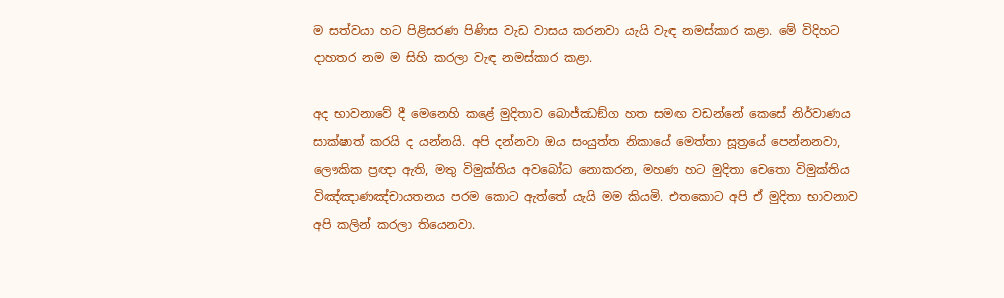ම සත්වයා හට පිළිසරණ පිණිස වැඩ වාසය කරනවා යැයි වැඳ නමස්කාර කළා. මේ විදිහට දාහතර නම ම සිහි කරලා වැඳ නමස්කාර කළා.

අද භාවනාවේ දී මෙනෙහි කළේ මුදිතාව බොජ්ඣඞ්ග හත සමඟ වඩන්නේ කෙසේ නිර්වාණය සාක්ෂාත් කරයි ද යන්නයි. අපි දන්නවා ඔය සංයුත්ත නිකායේ මෙත්තා සූත්‍රයේ පෙන්නනවා, ලෞකික ප්‍රඥා ඇති, මතු විමුක්තිය අවබෝධ නොකරන, මහණ හට මුදිතා චෙතො විමුක්තිය විඤ්ඤාණඤ්චායතනය පරම කොට ඇත්තේ යැයි මම කියමි. එතකොට අපි ඒ මුදිතා භාවනාව අපි කලින් කරලා තියෙනවා.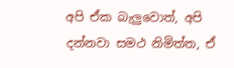අපි ඒක බැලුවොත්, අපි දන්නවා සමථ නිමිත්ත, ඒ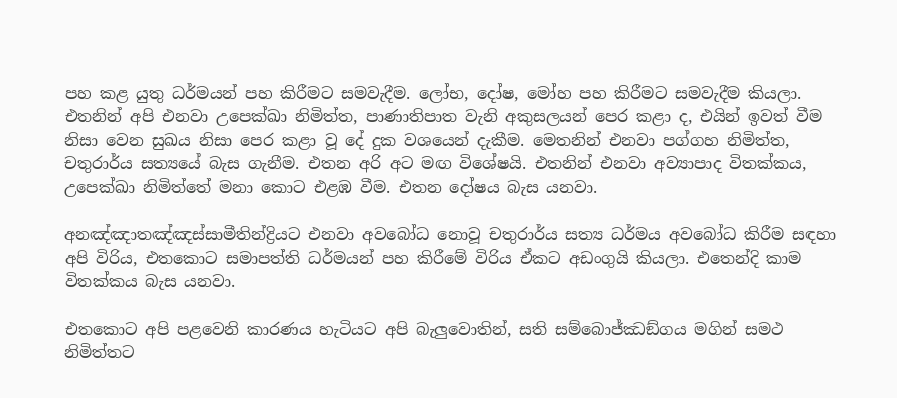පහ කළ යුතු ධර්මයන් පහ කිරීමට සමවැදීම. ලෝභ, දෝෂ, මෝහ පහ කිරීමට සමවැදීම කියලා. එතනින් අපි එනවා උපෙක්ඛා නිමිත්ත, පාණාතිපාත වැනි අකුසලයන් පෙර කළා ද, එයින් ඉවත් වීම නිසා වෙන සුඛය නිසා පෙර කළා වූ දේ දුක වශයෙන් දැකීම. මෙතනින් එනවා පග්ගහ නිමිත්ත, චතුරාර්ය සත්‍යයේ බැස ගැනීම. එතන අරි අට මඟ විශේෂයි. එතනින් එනවා අව්‍යාපාද විතක්කය, උපෙක්ඛා නිමිත්තේ මනා කොට එළඹ වීම. එතන දෝෂය බැස යනවා.

අනඤ්ඤාතඤ්ඤස්සාමීතින්ද්‍රියට එනවා අවබෝධ නොවූ චතුරාර්ය සත්‍ය ධර්මය අවබෝධ කිරීම සඳහා අපි විරිය, එතකොට සමාපත්ති ධර්මයන් පහ කිරීමේ විරිය ඒකට අඩංගුයි කියලා. එතෙන්දි කාම විතක්කය බැස යනවා.

එතකොට අපි පළවෙනි කාරණය හැටියට අපි බැලුවොතින්, සති සම්බොජ්ඣඞ්ගය මගින් සමථ නිමිත්තට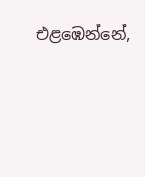එළඹෙන්නේ,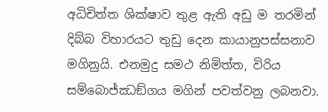අධිචිත්ත ශික්ෂාව තුළ ඇති අඩු ම තරමින් දිබ්බ විහාරයට තුඩු දෙන කායානුපස්සනාව මගිනුයි. එනමුදු සමථ නිමිත්ත, විරිය සම්බොජ්ඣඞ්ගය මගින් පවත්වනු ලබනවා.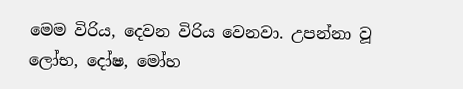මෙම විරිය, දෙවන විරිය වෙනවා. උපන්නා වූ ලෝභ, දෝෂ, මෝහ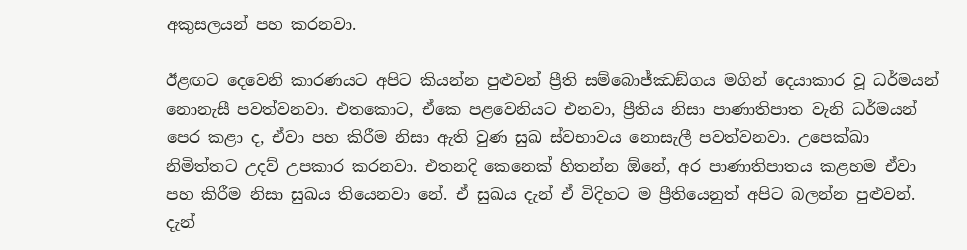අකුසලයන් පහ කරනවා.

ඊළඟට දෙවෙනි කාරණයට අපිට කියන්න පුළුවන් ප්‍රීති සම්බොජ්ඣඞ්ගය මගින් දෙයාකාර වූ ධර්මයන් නොනැසී පවත්වනවා. එතකොට, ඒකෙ පළවෙනියට එනවා, ප්‍රීතිය නිසා පාණාතිපාත වැනි ධර්මයන් පෙර කළා ද, ඒවා පහ කිරීම නිසා ඇති වුණ සුඛ ස්වභාවය නොසැලී පවත්වනවා. උපෙක්ඛා නිමිත්තට උදව් උපකාර කරනවා. එතනදි කෙනෙක් හිතන්න ඕනේ, අර පාණාතිපාතය කළහම ඒවා පහ කිරීම නිසා සුඛය තියෙනවා නේ. ඒ සුඛය දැන් ඒ විදිහට ම ප්‍රීතියෙනුත් අපිට බලන්න පුළුවන්. දැන්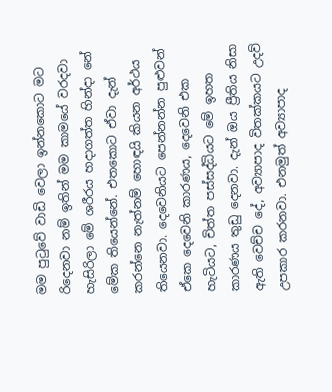මම පුටුවේ වාඩි වෙලා ඉන්නකොට මට රිදෙනවා නම් ඉතින් මම කාමයේ වරදවා හැසිරිලා මේ ශරීරය හදාගත්ත හින්දා නේ මේක තියෙන්නේ. එතකොට ඒවා දැන් කරන්නෙ නැත්නම් හොඳයි කියන අර්ථය තියෙනවා. දෙවෙනියට පෙන්නන්න පුළුවන් ඒකෙ දෙවෙනි කාරණය, දෙවෙනි එක හැටියට, චිත්ත පස්සද්ධියට මේ ඉහත කාරණය තුඩු දෙනවා. දැන් ඔය ප්‍රීතිය නිසා ඇති වෙච්ච දේ, අව්‍යාපාද විතක්කයට උදව් උපකාර කරනවා. එනමුත් අව්‍යාපාද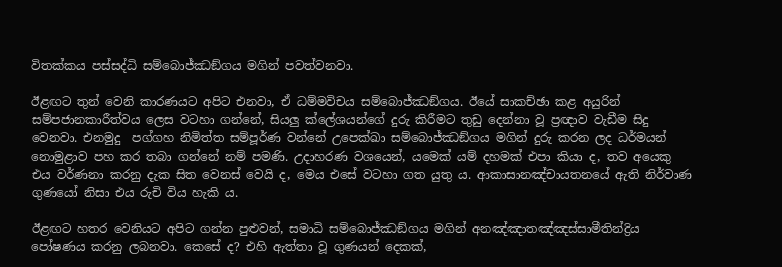විතක්කය පස්සද්ධි සම්බොජ්ඣඞ්ගය මගින් පවත්වනවා.

ඊළඟට තුන් වෙනි කාරණයට අපිට එනවා, ඒ ධම්මවිචය සම්බොජ්ඣඞ්ගය. ඊයේ සාකච්ඡා කළ අයුරින් සම්පජානකාරීත්වය ලෙස වටහා ගන්නේ, සියලු ක්ලේශයන්ගේ දුරු කිරීමට තුඩු දෙන්නා වූ ප්‍රඥාව වැඩීම සිදු වෙනවා. එනමුදු ‍ පග්ගහ නිමිත්ත සම්පූර්ණ වන්නේ උපෙක්ඛා සම්බොජ්ඣඞ්ගය මගින් දුරු කරන ලද ධර්මයන් නොමුළාව පහ කර තබා ගන්නේ නම් පමණි. උදාහරණ වශයෙන්, යමෙක් යම් දහමක් එපා කියා ද, තව අයෙකු එය වර්ණනා කරනු දැක සිත වෙනස් වෙයි ද, මෙය එසේ වටහා ගත යුතු ය. ආකාසානඤ්චායතනයේ ඇති නිර්වාණ ගුණයෝ නිසා එය රුචි විය හැකි ය.

ඊළඟට හතර වෙනියට අපිට ගන්න පුළුවන්, සමාධි සම්බොජ්ඣඞ්ගය මගින් අනඤ්ඤාතඤ්ඤස්සාමීතින්ද්‍රිය පෝෂණය කරනු ලබනවා. කෙසේ ද? එහි ඇත්තා වූ ගුණයන් දෙකක්,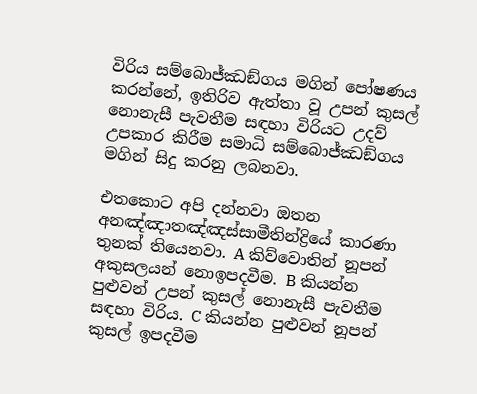විරිය සම්බොජ්ඣඞ්ගය මගින් පෝෂණය කරන්නේ, ඉතිරිව ඇත්තා වූ උපන් කුසල් නොනැසී පැවතීම සඳහා විරියට උදව් උපකාර කිරීම සමාධි සම්බොජ්ඣඞ්ගය මගින් සිදු කරනු ලබනවා.

එතකොට අපි දන්නවා ඔතන අනඤ්ඤාතඤ්ඤස්සාමීතින්ද්‍රියේ කාරණා තුනක් තියෙනවා. A කිව්වොතින් නූපන් අකුසලයන් නොඉපදවීම. B කියන්න පුළුවන් උපන් කුසල් නොනැසී පැවතීම සඳහා විරිය. C කියන්න පුළුවන් නූපන් කුසල් ඉපදවීම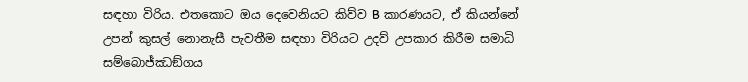සඳහා විරිය. එතකොට ඔය දෙවෙනියට කිව්ව B කාරණයට, ඒ කියන්නේ උපන් කුසල් නොනැසී පැවතීම සඳහා විරියට උදව් උපකාර කිරීම සමාධි සම්බොජ්ඣඞ්ගය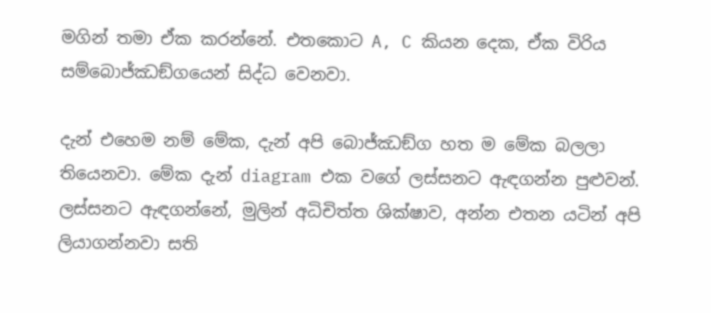මගින් තමා ඒක කරන්නේ. එතකොට A, C කියන දෙක, ඒක විරිය සම්බොජ්ඣඞ්ගයෙන් සිද්ධ වෙනවා.

දැන් එහෙම නම් මේක, දැන් අපි බොජ්ඣඞ්ග හත ම මේක බලලා තියෙනවා. මේක දැන් diagram එක වගේ ලස්සනට ඇඳගන්න පුළුවන්. ලස්සනට ඇඳගන්නේ, මුලින් අධිචිත්ත ශික්ෂාව, අන්න එතන යටින් අපි ලියාගන්නවා සති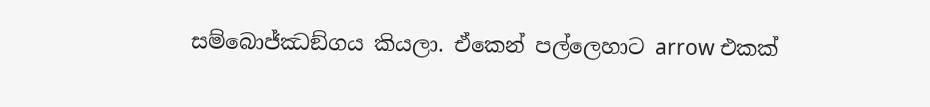සම්බොජ්ඣඞ්ගය කියලා. ඒකෙන් පල්ලෙහාට arrow එකක්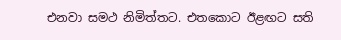එනවා සමථ නිමිත්තට. එතකොට ඊළඟට සති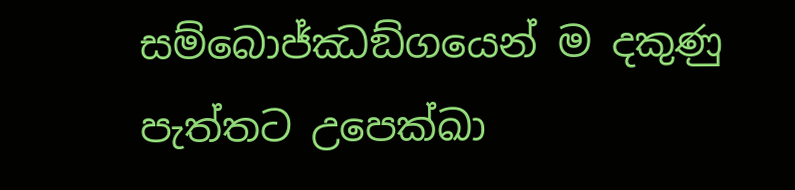සම්බොජ්ඣඞ්ගයෙන් ම දකුණු පැත්තට උපෙක්ඛා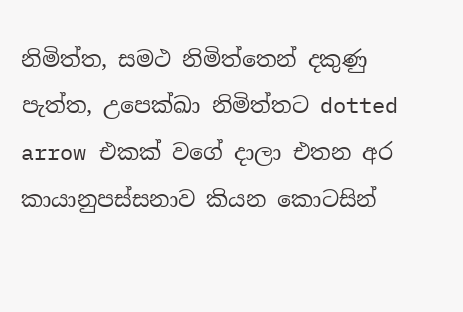නිමිත්ත, සමථ නිමිත්තෙන් දකුණු පැත්ත, උපෙක්ඛා නිමිත්තට dotted arrow එකක් වගේ දාලා එතන අර කායානුපස්සනාව කියන කොටසින්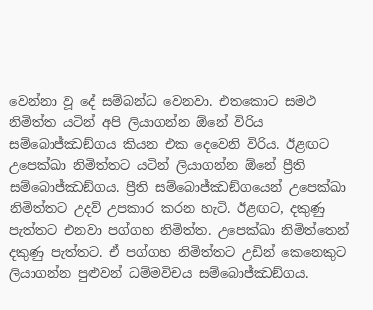වෙන්නා වූ දේ සම්බන්ධ වෙනවා. එතකොට සමථ නිමිත්ත යටින් අපි ලියාගන්න ඕනේ විරිය සම්බොජ්ඣඞ්ගය කියන එක දෙවෙනි විරිය. ඊළඟට උපෙක්ඛා නිමිත්තට යටින් ලියාගන්න ඕනේ ප්‍රීති සම්බොජ්ඣඞ්ගය. ප්‍රීති සම්බොජ්ඣඞ්ගයෙන් උපෙක්ඛා නිමිත්තට උදව් උපකාර කරන හැටි. ඊළඟට, දකුණු පැත්තට එනවා පග්ගහ නිමිත්ත. උපෙක්ඛා නිමිත්තෙන් දකුණු පැත්තට. ඒ පග්ගහ නිමිත්තට උඩින් කෙනෙකුට ලියාගන්න පුළුවන් ධම්මවිචය සම්බොජ්ඣඞ්ගය.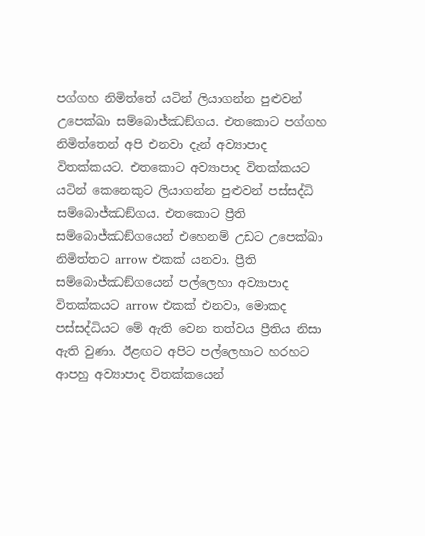පග්ගහ නිමිත්තේ යටින් ලියාගන්න පුළුවන් උපෙක්ඛා සම්බොජ්ඣඞ්ගය. එතකොට පග්ගහ නිමිත්තෙන් අපි එනවා දැන් අව්‍යාපාද විතක්කයට. එතකොට අව්‍යාපාද විතක්කයට යටින් කෙනෙකුට ලියාගන්න පුළුවන් පස්සද්ධි සම්බොජ්ඣඞ්ගය. එතකොට ප්‍රීති සම්බොජ්ඣඞ්ගයෙන් එහෙනම් උඩට උපෙක්ඛා නිමිත්තට arrow එකක් යනවා. ප්‍රීති සම්බොජ්ඣඞ්ගයෙන් පල්ලෙහා අව්‍යාපාද විතක්කයට arrow එකක් එනවා, මොකද පස්සද්ධියට මේ ඇති වෙන තත්වය ප්‍රීතිය නිසා ඇති වුණා. ඊළඟට අපිට පල්ලෙහාට හරහට ආපහු අව්‍යාපාද විතක්කයෙන්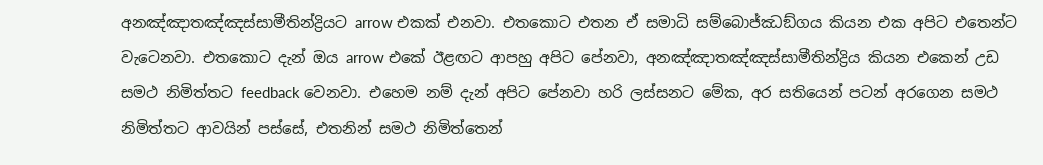අනඤ්ඤාතඤ්ඤස්සාමීතින්ද්‍රියට arrow එකක් එනවා. එතකොට එතන ඒ සමාධි සම්බොජ්ඣඞ්ගය කියන එක අපිට එතෙන්ට වැටෙනවා. එතකොට දැන් ඔය arrow එකේ ඊළඟට ආපහු අපිට පේනවා, අනඤ්ඤාතඤ්ඤස්සාමීතින්ද්‍රිය කියන එකෙන් උඩ සමථ නිමිත්තට feedback වෙනවා. එහෙම නම් දැන් අපිට පේනවා හරි ලස්සනට මේක, අර සතියෙන් පටන් අරගෙන සමථ නිමිත්තට ආවයින් පස්සේ, එතනින් සමථ නිමිත්තෙන්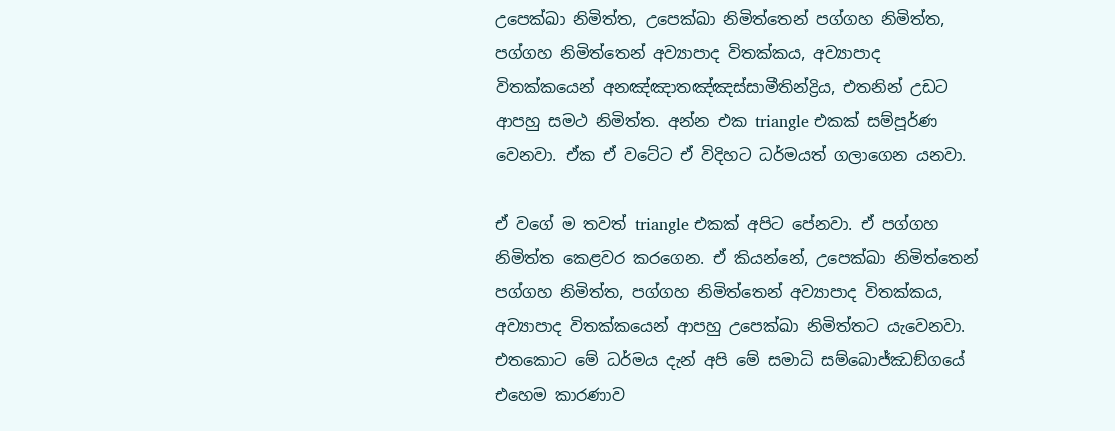උපෙක්ඛා නිමිත්ත, උපෙක්ඛා නිමිත්තෙන් පග්ගහ නිමිත්ත, පග්ගහ නිමිත්තෙන් අව්‍යාපාද විතක්කය, අව්‍යාපාද විතක්කයෙන් අනඤ්ඤාතඤ්ඤස්සාමීතින්ද්‍රිය, එතනින් උඩට ආපහු සමථ නිමිත්ත. අන්න එක triangle එකක් සම්පූර්ණ වෙනවා. ඒක ඒ වටේට ඒ විදිහට ධර්මයත් ගලාගෙන යනවා.

ඒ වගේ ම තවත් triangle එකක් අපිට පේනවා. ඒ පග්ගහ නිමිත්ත කෙළවර කරගෙන. ඒ කියන්නේ, උපෙක්ඛා නිමිත්තෙන් පග්ගහ නිමිත්ත, පග්ගහ නිමිත්තෙන් අව්‍යාපාද විතක්කය, අව්‍යාපාද විතක්කයෙන් ආපහු උපෙක්ඛා නිමිත්තට යැවෙනවා. එතකොට මේ ධර්මය දැන් අපි මේ සමාධි සම්බොජ්ඣඞ්ගයේ එහෙම කාරණාව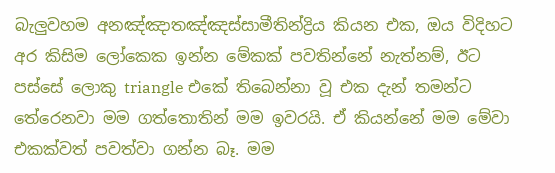බැලුවහම අනඤ්ඤාතඤ්ඤස්සාමීතින්ද්‍රිය කියන එක, ඔය විදිහට අර කිසිම ලෝකෙක ඉන්න මේකක් පවතින්නේ නැත්නම්, ඊට පස්සේ ලොකු triangle එකේ තිබෙන්නා වූ එක දැන් තමන්ට තේරෙනවා මම ගත්තොතින් මම ඉවරයි. ඒ කියන්නේ මම මේවා එකක්වත් පවත්වා ගන්න බෑ. මම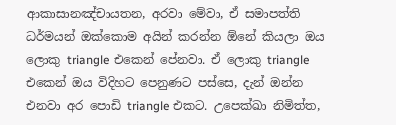ආකාසානඤ්චායතන, අරවා මේවා, ඒ සමාපත්ති ධර්මයන් ඔක්කොම අයින් කරන්න ඕනේ කියලා ඔය ලොකු triangle එකෙන් පේනවා. ඒ ලොකු triangle එකෙන් ඔය විදිහට පෙනුණට පස්සෙ, දැන් ඔන්න එනවා අර පොඩි triangle එකට. උපෙක්ඛා නිමිත්ත,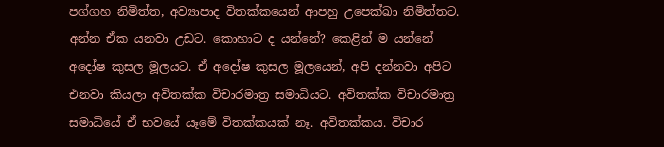පග්ගහ නිමිත්ත, අව්‍යාපාද විතක්කයෙන් ආපහු උපෙක්ඛා නිමිත්තට. අන්න ඒක යනවා උඩට. කොහාට ද යන්නේ? කෙළින් ම යන්නේ අදෝෂ කුසල මූලයට. ඒ අදෝෂ කුසල මූලයෙන්, අපි දන්නවා අපිට එනවා කියලා අවිතක්ක විචාරමාත්‍ර සමාධියට. අවිතක්ක විචාරමාත්‍ර සමාධියේ ඒ භවයේ යෑමේ විතක්කයක් නෑ. අවිතක්කය. විචාර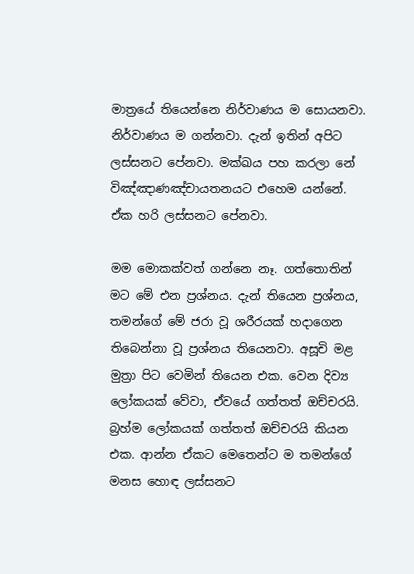මාත්‍රයේ තියෙන්නෙ නිර්වාණය ම සොයනවා. නිර්වාණය ම ගන්නවා. දැන් ඉතින් අපිට ලස්සනට පේනවා. මක්ඛය පහ කරලා නේ විඤ්ඤාණඤ්චායතනයට එහෙම යන්නේ. ඒක හරි ලස්සනට පේනවා.

මම මොකක්වත් ගන්නෙ නෑ. ගත්තොතින් මට මේ එන ප්‍රශ්නය. දැන් තියෙන ප්‍රශ්නය, තමන්ගේ මේ ජරා වූ ශරීරයක් හදාගෙන තිබෙන්නා වූ ප්‍රශ්නය තියෙනවා. අසූචි මළ මුත්‍රා පිට වෙමින් තියෙන එක. වෙන දිව්‍ය ලෝකයක් වේවා, ඒවයේ ගත්තත් ඔච්චරයි. බ්‍රහ්ම ලෝකයක් ගත්තත් ඔච්චරයි කියන එක. ආන්න ඒකට මෙතෙන්ට ම තමන්ගේ මනස හොඳ ලස්සනට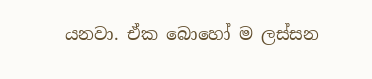යනවා. ඒක බොහෝ ම ලස්සන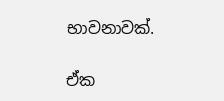භාවනාවක්.

ඒක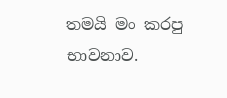තමයි මං කරපු භාවනාව.